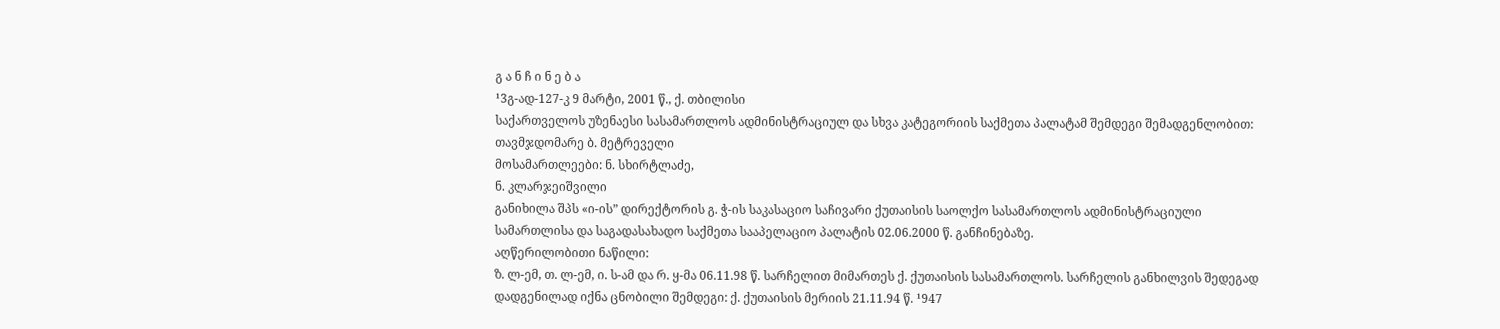გ ა ნ ჩ ი ნ ე ბ ა
¹3გ-ად-127-კ 9 მარტი, 2001 წ., ქ. თბილისი
საქართველოს უზენაესი სასამართლოს ადმინისტრაციულ და სხვა კატეგორიის საქმეთა პალატამ შემდეგი შემადგენლობით:
თავმჯდომარე ბ. მეტრეველი
მოსამართლეები: ნ. სხირტლაძე,
ნ. კლარჯეიშვილი
განიხილა შპს «ი-ის” დირექტორის გ. ჭ-ის საკასაციო საჩივარი ქუთაისის საოლქო სასამართლოს ადმინისტრაციული სამართლისა და საგადასახადო საქმეთა სააპელაციო პალატის 02.06.2000 წ. განჩინებაზე.
აღწერილობითი ნაწილი:
ზ. ლ-ემ, თ. ლ-ემ, ი. ს-ამ და რ. ყ-მა 06.11.98 წ. სარჩელით მიმართეს ქ. ქუთაისის სასამართლოს. სარჩელის განხილვის შედეგად დადგენილად იქნა ცნობილი შემდეგი: ქ. ქუთაისის მერიის 21.11.94 წ. ¹947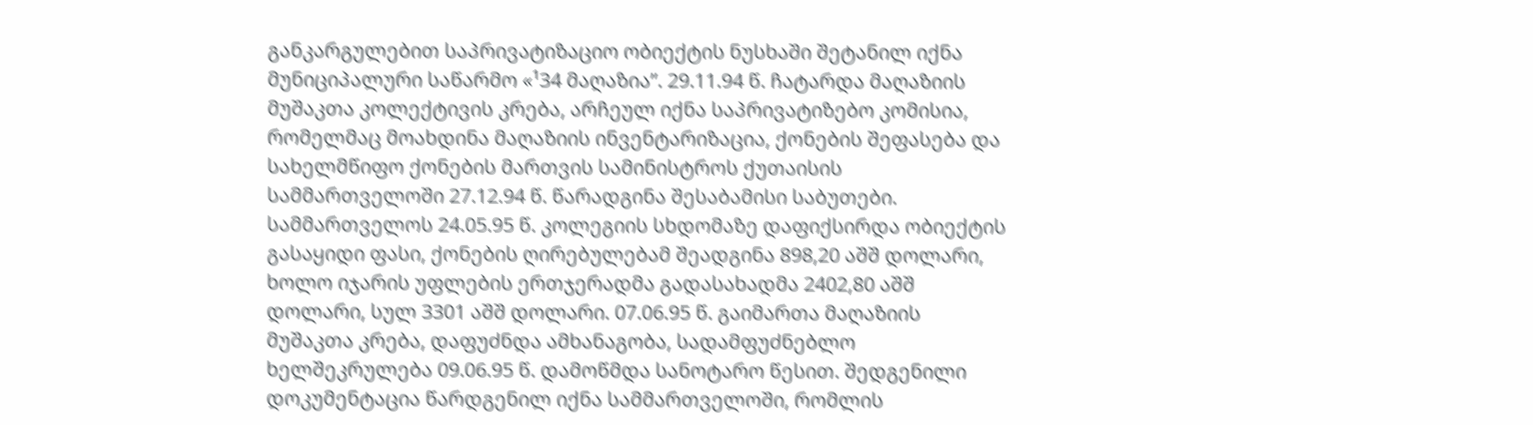განკარგულებით საპრივატიზაციო ობიექტის ნუსხაში შეტანილ იქნა მუნიციპალური საწარმო «¹34 მაღაზია”. 29.11.94 წ. ჩატარდა მაღაზიის მუშაკთა კოლექტივის კრება, არჩეულ იქნა საპრივატიზებო კომისია, რომელმაც მოახდინა მაღაზიის ინვენტარიზაცია, ქონების შეფასება და სახელმწიფო ქონების მართვის სამინისტროს ქუთაისის სამმართველოში 27.12.94 წ. წარადგინა შესაბამისი საბუთები. სამმართველოს 24.05.95 წ. კოლეგიის სხდომაზე დაფიქსირდა ობიექტის გასაყიდი ფასი, ქონების ღირებულებამ შეადგინა 898,20 აშშ დოლარი, ხოლო იჯარის უფლების ერთჯერადმა გადასახადმა 2402,80 აშშ დოლარი, სულ 3301 აშშ დოლარი. 07.06.95 წ. გაიმართა მაღაზიის მუშაკთა კრება, დაფუძნდა ამხანაგობა, სადამფუძნებლო ხელშეკრულება 09.06.95 წ. დამოწმდა სანოტარო წესით. შედგენილი დოკუმენტაცია წარდგენილ იქნა სამმართველოში, რომლის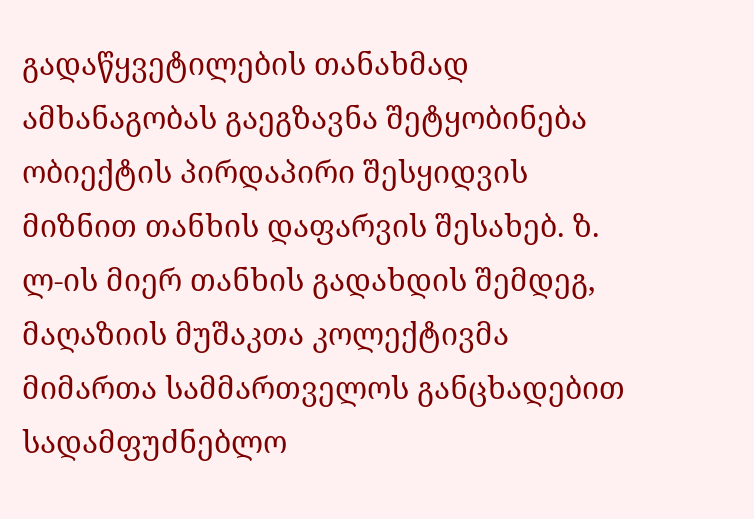გადაწყვეტილების თანახმად ამხანაგობას გაეგზავნა შეტყობინება ობიექტის პირდაპირი შესყიდვის მიზნით თანხის დაფარვის შესახებ. ზ. ლ-ის მიერ თანხის გადახდის შემდეგ, მაღაზიის მუშაკთა კოლექტივმა მიმართა სამმართველოს განცხადებით სადამფუძნებლო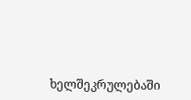ხელშეკრულებაში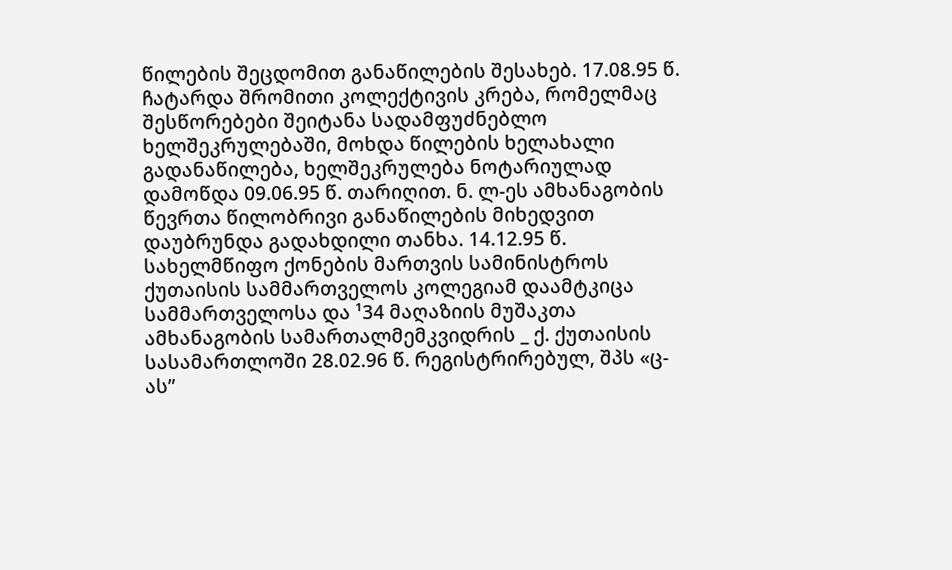წილების შეცდომით განაწილების შესახებ. 17.08.95 წ. ჩატარდა შრომითი კოლექტივის კრება, რომელმაც შესწორებები შეიტანა სადამფუძნებლო ხელშეკრულებაში, მოხდა წილების ხელახალი გადანაწილება, ხელშეკრულება ნოტარიულად დამოწდა 09.06.95 წ. თარიღით. ნ. ლ-ეს ამხანაგობის წევრთა წილობრივი განაწილების მიხედვით დაუბრუნდა გადახდილი თანხა. 14.12.95 წ. სახელმწიფო ქონების მართვის სამინისტროს ქუთაისის სამმართველოს კოლეგიამ დაამტკიცა სამმართველოსა და ¹34 მაღაზიის მუშაკთა ამხანაგობის სამართალმემკვიდრის _ ქ. ქუთაისის სასამართლოში 28.02.96 წ. რეგისტრირებულ, შპს «ც-ას”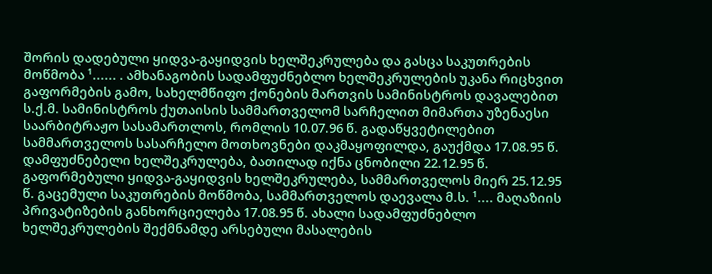შორის დადებული ყიდვა-გაყიდვის ხელშეკრულება და გასცა საკუთრების მოწმობა ¹...... . ამხანაგობის სადამფუძნებლო ხელშეკრულების უკანა რიცხვით გაფორმების გამო, სახელმწიფო ქონების მართვის სამინისტროს დავალებით ს.ქ.მ. სამინისტროს ქუთაისის სამმართველომ სარჩელით მიმართა უზენაესი საარბიტრაჟო სასამართლოს, რომლის 10.07.96 წ. გადაწყვეტილებით სამმართველოს სასარჩელო მოთხოვნები დაკმაყოფილდა, გაუქმდა 17.08.95 წ. დამფუძნებელი ხელშეკრულება, ბათილად იქნა ცნობილი 22.12.95 წ. გაფორმებული ყიდვა-გაყიდვის ხელშეკრულება, სამმართველოს მიერ 25.12.95 წ. გაცემული საკუთრების მოწმობა, სამმართველოს დაევალა მ.ს. ¹.... მაღაზიის პრივატიზების განხორციელება 17.08.95 წ. ახალი სადამფუძნებლო ხელშეკრულების შექმნამდე არსებული მასალების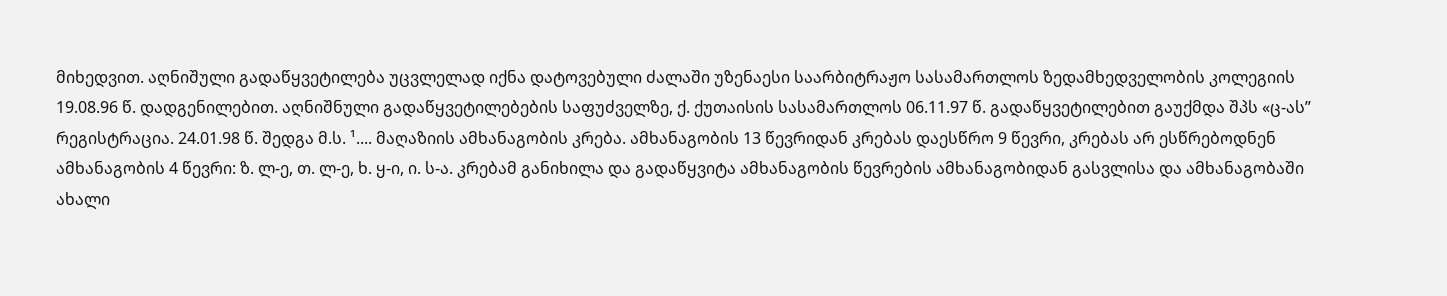მიხედვით. აღნიშული გადაწყვეტილება უცვლელად იქნა დატოვებული ძალაში უზენაესი საარბიტრაჟო სასამართლოს ზედამხედველობის კოლეგიის 19.08.96 წ. დადგენილებით. აღნიშნული გადაწყვეტილებების საფუძველზე, ქ. ქუთაისის სასამართლოს 06.11.97 წ. გადაწყვეტილებით გაუქმდა შპს «ც-ას” რეგისტრაცია. 24.01.98 წ. შედგა მ.ს. ¹.... მაღაზიის ამხანაგობის კრება. ამხანაგობის 13 წევრიდან კრებას დაესწრო 9 წევრი, კრებას არ ესწრებოდნენ ამხანაგობის 4 წევრი: ზ. ლ-ე, თ. ლ-ე, ხ. ყ-ი, ი. ს-ა. კრებამ განიხილა და გადაწყვიტა ამხანაგობის წევრების ამხანაგობიდან გასვლისა და ამხანაგობაში ახალი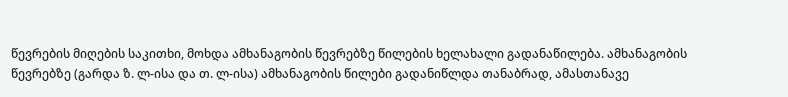წევრების მიღების საკითხი, მოხდა ამხანაგობის წევრებზე წილების ხელახალი გადანაწილება. ამხანაგობის წევრებზე (გარდა ზ. ლ-ისა და თ. ლ-ისა) ამხანაგობის წილები გადანიწლდა თანაბრად, ამასთანავე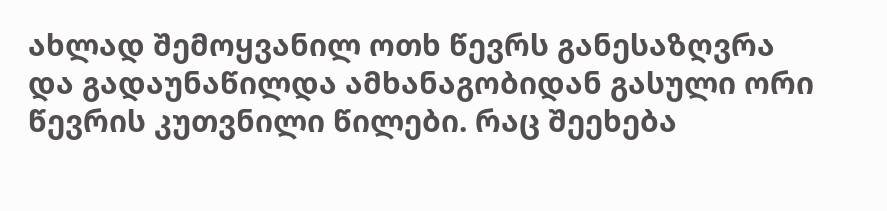ახლად შემოყვანილ ოთხ წევრს განესაზღვრა და გადაუნაწილდა ამხანაგობიდან გასული ორი წევრის კუთვნილი წილები. რაც შეეხება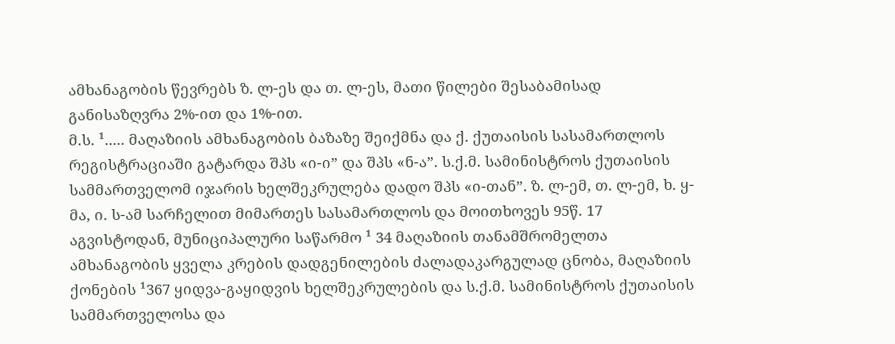ამხანაგობის წევრებს ზ. ლ-ეს და თ. ლ-ეს, მათი წილები შესაბამისად განისაზღვრა 2%-ით და 1%-ით.
მ.ს. ¹..... მაღაზიის ამხანაგობის ბაზაზე შეიქმნა და ქ. ქუთაისის სასამართლოს რეგისტრაციაში გატარდა შპს «ი-ი” და შპს «ნ-ა”. ს.ქ.მ. სამინისტროს ქუთაისის სამმართველომ იჯარის ხელშეკრულება დადო შპს «ი-თან”. ზ. ლ-ემ, თ. ლ-ემ, ხ. ყ-მა, ი. ს-ამ სარჩელით მიმართეს სასამართლოს და მოითხოვეს 95წ. 17 აგვისტოდან, მუნიციპალური საწარმო ¹ 34 მაღაზიის თანამშრომელთა ამხანაგობის ყველა კრების დადგენილების ძალადაკარგულად ცნობა, მაღაზიის ქონების ¹367 ყიდვა-გაყიდვის ხელშეკრულების და ს.ქ.მ. სამინისტროს ქუთაისის სამმართველოსა და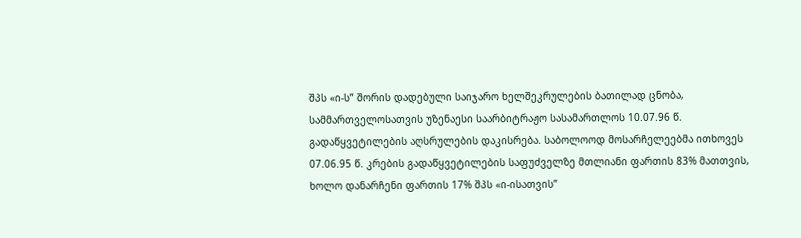შპს «ი-ს” შორის დადებული საიჯარო ხელშეკრულების ბათილად ცნობა, სამმართველოსათვის უზენაესი საარბიტრაჟო სასამართლოს 10.07.96 წ. გადაწყვეტილების აღსრულების დაკისრება. საბოლოოდ მოსარჩელეებმა ითხოვეს 07.06.95 წ. კრების გადაწყვეტილების საფუძველზე მთლიანი ფართის 83% მათთვის, ხოლო დანარჩენი ფართის 17% შპს «ი-ისათვის”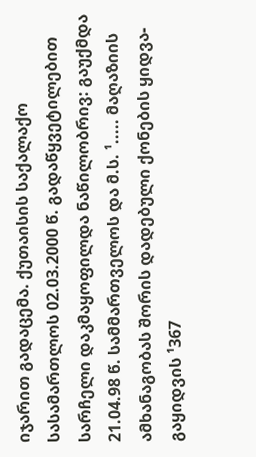იჯარით გადაცემა. ქუთაისის საქალაქო სასამართლოს 02.03.2000 წ. გადაწყვეტილებით სარჩელი დაკმაყოფილდა ნაწილობრივ: გაუქმდა 21.04.98 წ. სამმართველოს და მ.ს. ¹..... მაღაზიის ამხანაგობას შორის დადებული ქონების ყიდვა-გაყიდვის ¹367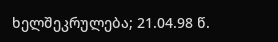ხელშეკრულება; 21.04.98 წ.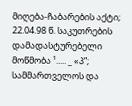მიღება-ჩაბარების აქტი; 22.04.98 წ. საკუთრების დამადასტურებელი მოწმობა ¹..... _ «პ”; სამმართველოს და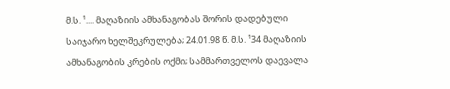მ.ს. ¹.... მაღაზიის ამხანაგობას შორის დადებული საიჯარო ხელშეკრულება; 24.01.98 წ. მ.ს. ¹34 მაღაზიის ამხანაგობის კრების ოქმი; სამმართველოს დაევალა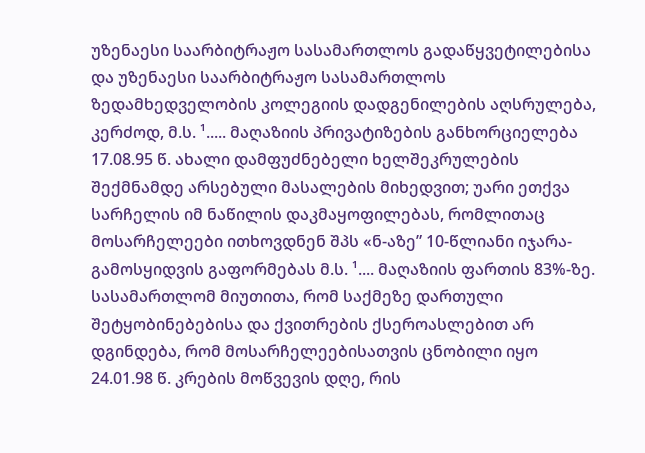უზენაესი საარბიტრაჟო სასამართლოს გადაწყვეტილებისა და უზენაესი საარბიტრაჟო სასამართლოს ზედამხედველობის კოლეგიის დადგენილების აღსრულება, კერძოდ, მ.ს. ¹..... მაღაზიის პრივატიზების განხორციელება 17.08.95 წ. ახალი დამფუძნებელი ხელშეკრულების შექმნამდე არსებული მასალების მიხედვით; უარი ეთქვა სარჩელის იმ ნაწილის დაკმაყოფილებას, რომლითაც მოსარჩელეები ითხოვდნენ შპს «ნ-აზე” 10-წლიანი იჯარა-გამოსყიდვის გაფორმებას მ.ს. ¹.... მაღაზიის ფართის 83%-ზე. სასამართლომ მიუთითა, რომ საქმეზე დართული შეტყობინებებისა და ქვითრების ქსეროასლებით არ დგინდება, რომ მოსარჩელეებისათვის ცნობილი იყო 24.01.98 წ. კრების მოწვევის დღე, რის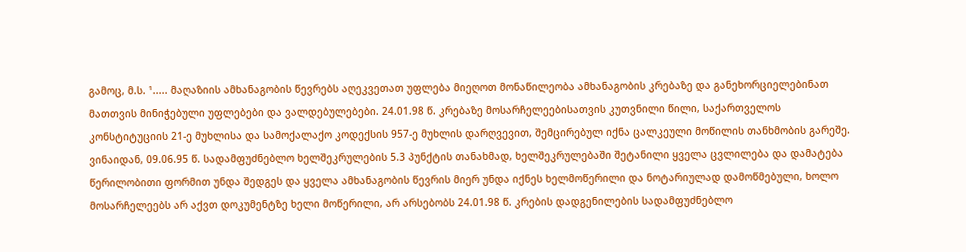გამოც, მ.ს. ¹..... მაღაზიის ამხანაგობის წევრებს აღეკვეთათ უფლება მიეღოთ მონაწილეობა ამხანაგობის კრებაზე და განეხორციელებინათ მათთვის მინიჭებული უფლებები და ვალდებულებები. 24.01.98 წ. კრებაზე მოსარჩელეებისათვის კუთვნილი წილი, საქართველოს კონსტიტუციის 21-ე მუხლისა და სამოქალაქო კოდექსის 957-ე მუხლის დარღვევით, შემცირებულ იქნა ცალკეული მოწილის თანხმობის გარეშე. ვინაიდან, 09.06.95 წ. სადამფუძნებლო ხელშეკრულების 5.3 პუნქტის თანახმად, ხელშეკრულებაში შეტანილი ყველა ცვლილება და დამატება წერილობითი ფორმით უნდა შედგეს და ყველა ამხანაგობის წევრის მიერ უნდა იქნეს ხელმოწერილი და ნოტარიულად დამოწმებული, ხოლო მოსარჩელეებს არ აქვთ დოკუმენტზე ხელი მოწერილი, არ არსებობს 24.01.98 წ. კრების დადგენილების სადამფუძნებლო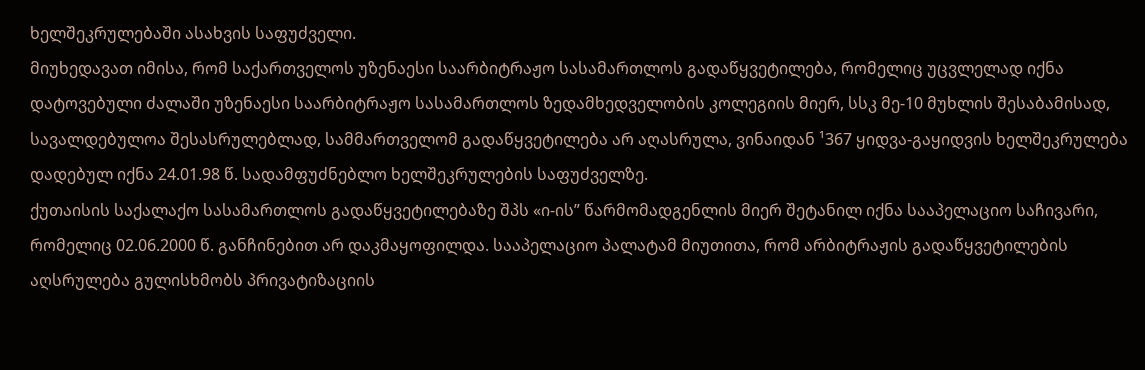ხელშეკრულებაში ასახვის საფუძველი.
მიუხედავათ იმისა, რომ საქართველოს უზენაესი საარბიტრაჟო სასამართლოს გადაწყვეტილება, რომელიც უცვლელად იქნა დატოვებული ძალაში უზენაესი საარბიტრაჟო სასამართლოს ზედამხედველობის კოლეგიის მიერ, სსკ მე-10 მუხლის შესაბამისად, სავალდებულოა შესასრულებლად, სამმართველომ გადაწყვეტილება არ აღასრულა, ვინაიდან ¹367 ყიდვა-გაყიდვის ხელშეკრულება დადებულ იქნა 24.01.98 წ. სადამფუძნებლო ხელშეკრულების საფუძველზე.
ქუთაისის საქალაქო სასამართლოს გადაწყვეტილებაზე შპს «ი-ის” წარმომადგენლის მიერ შეტანილ იქნა სააპელაციო საჩივარი, რომელიც 02.06.2000 წ. განჩინებით არ დაკმაყოფილდა. სააპელაციო პალატამ მიუთითა, რომ არბიტრაჟის გადაწყვეტილების აღსრულება გულისხმობს პრივატიზაციის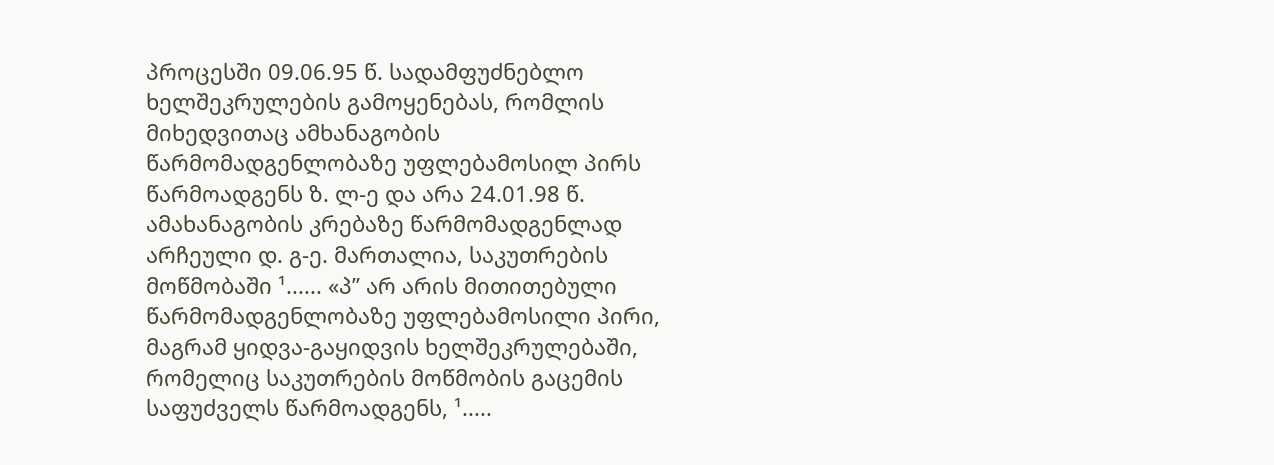პროცესში 09.06.95 წ. სადამფუძნებლო ხელშეკრულების გამოყენებას, რომლის მიხედვითაც ამხანაგობის წარმომადგენლობაზე უფლებამოსილ პირს წარმოადგენს ზ. ლ-ე და არა 24.01.98 წ. ამახანაგობის კრებაზე წარმომადგენლად არჩეული დ. გ-ე. მართალია, საკუთრების მოწმობაში ¹...... «პ” არ არის მითითებული წარმომადგენლობაზე უფლებამოსილი პირი, მაგრამ ყიდვა-გაყიდვის ხელშეკრულებაში, რომელიც საკუთრების მოწმობის გაცემის საფუძველს წარმოადგენს, ¹.....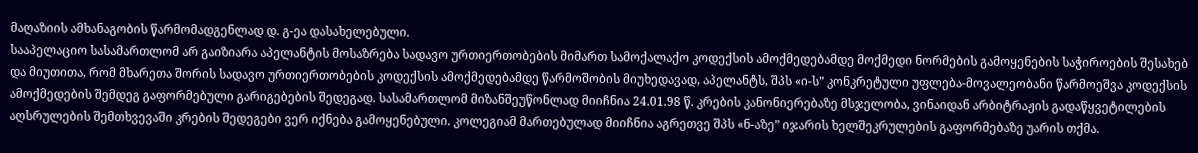მაღაზიის ამხანაგობის წარმომადგენლად დ. გ-ეა დასახელებული.
სააპელაციო სასამართლომ არ გაიზიარა აპელანტის მოსაზრება სადავო ურთიერთობების მიმართ სამოქალაქო კოდექსის ამოქმედებამდე მოქმედი ნორმების გამოყენების საჭიროების შესახებ და მიუთითა, რომ მხარეთა შორის სადავო ურთიერთობების კოდექსის ამოქმედებამდე წარმოშობის მიუხედავად, აპელანტს, შპს «ი-ს” კონკრეტული უფლება-მოვალეობანი წარმოეშვა კოდექსის ამოქმედების შემდეგ გაფორმებული გარიგებების შედეგად. სასამართლომ მიზანშეუწონლად მიიჩნია 24.01.98 წ. კრების კანონიერებაზე მსჯელობა, ვინაიდან არბიტრაჟის გადაწყვეტილების აღსრულების შემთხვევაში კრების შედეგები ვერ იქნება გამოყენებული. კოლეგიამ მართებულად მიიჩნია აგრეთვე შპს «ნ-აზე” იჯარის ხელშეკრულების გაფორმებაზე უარის თქმა.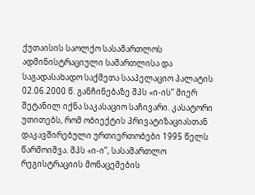ქუთაისის საოლქო სასამართლოს ადმინისტრაციული სამართლისა და საგადასახადო საქმეთა სააპელაციო პალატის 02.06.2000 წ. განჩინებაზე შპს «ი-ის” მიერ შეტანილ იქნა საკასაციო საჩივარი. კასატორი უთითებს, რომ ობიექტის პრივატიზაციასთან დაკავშირებული ურთიერთობები 1995 წელს წარმოიშვა. შპს «ი-ი”, სასამართლო რეგისტრაციის მონაცემების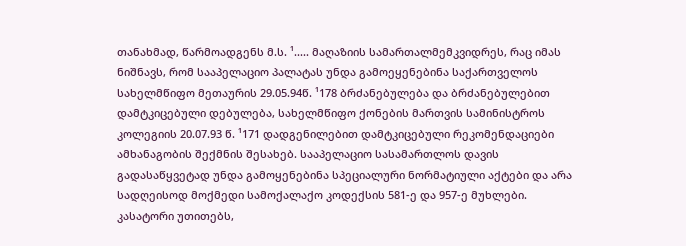თანახმად, წარმოადგენს მ.ს. ¹..... მაღაზიის სამართალმემკვიდრეს, რაც იმას ნიშნავს, რომ სააპელაციო პალატას უნდა გამოეყენებინა საქართველოს სახელმწიფო მეთაურის 29.05.94წ. ¹178 ბრძანებულება და ბრძანებულებით დამტკიცებული დებულება, სახელმწიფო ქონების მართვის სამინისტროს კოლეგიის 20.07.93 წ. ¹171 დადგენილებით დამტკიცებული რეკომენდაციები ამხანაგობის შექმნის შესახებ. სააპელაციო სასამართლოს დავის გადასაწყვეტად უნდა გამოყენებინა სპეციალური ნორმატიული აქტები და არა სადღეისოდ მოქმედი სამოქალაქო კოდექსის 581-ე და 957-ე მუხლები. კასატორი უთითებს,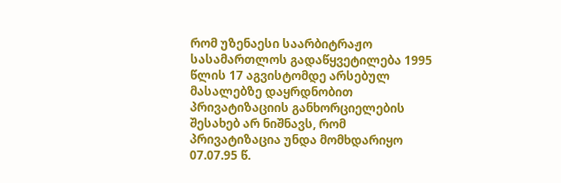რომ უზენაესი საარბიტრაჟო სასამართლოს გადაწყვეტილება 1995 წლის 17 აგვისტომდე არსებულ მასალებზე დაყრდნობით პრივატიზაციის განხორციელების შესახებ არ ნიშნავს, რომ პრივატიზაცია უნდა მომხდარიყო 07.07.95 წ.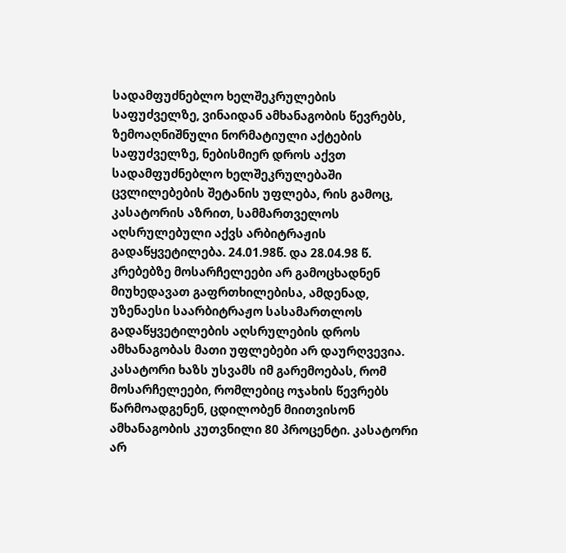სადამფუძნებლო ხელშეკრულების საფუძველზე, ვინაიდან ამხანაგობის წევრებს, ზემოაღნიშნული ნორმატიული აქტების საფუძველზე, ნებისმიერ დროს აქვთ სადამფუძნებლო ხელშეკრულებაში ცვლილებების შეტანის უფლება, რის გამოც, კასატორის აზრით, სამმართველოს აღსრულებული აქვს არბიტრაჟის გადაწყვეტილება. 24.01.98წ. და 28.04.98 წ. კრებებზე მოსარჩელეები არ გამოცხადნენ მიუხედავათ გაფრთხილებისა, ამდენად, უზენაესი საარბიტრაჟო სასამართლოს გადაწყვეტილების აღსრულების დროს ამხანაგობას მათი უფლებები არ დაურღვევია. კასატორი ხაზს უსვამს იმ გარემოებას, რომ მოსარჩელეები, რომლებიც ოჯახის წევრებს წარმოადგენენ, ცდილობენ მიითვისონ ამხანაგობის კუთვნილი 80 პროცენტი. კასატორი არ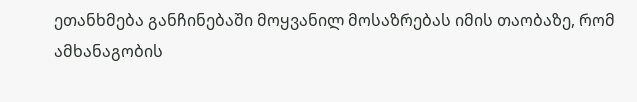ეთანხმება განჩინებაში მოყვანილ მოსაზრებას იმის თაობაზე, რომ ამხანაგობის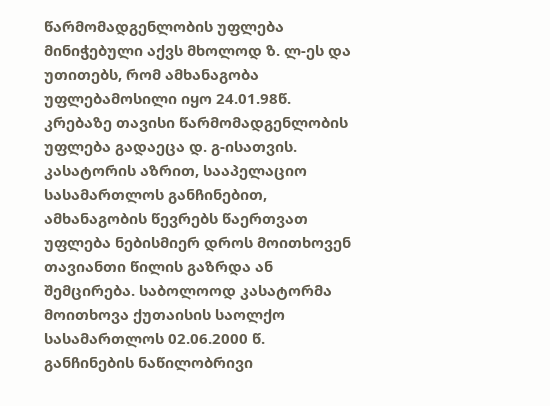წარმომადგენლობის უფლება მინიჭებული აქვს მხოლოდ ზ. ლ-ეს და უთითებს, რომ ამხანაგობა უფლებამოსილი იყო 24.01.98წ. კრებაზე თავისი წარმომადგენლობის უფლება გადაეცა დ. გ-ისათვის. კასატორის აზრით, სააპელაციო სასამართლოს განჩინებით, ამხანაგობის წევრებს წაერთვათ უფლება ნებისმიერ დროს მოითხოვენ თავიანთი წილის გაზრდა ან შემცირება. საბოლოოდ კასატორმა მოითხოვა ქუთაისის საოლქო სასამართლოს 02.06.2000 წ. განჩინების ნაწილობრივი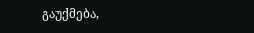გაუქმება,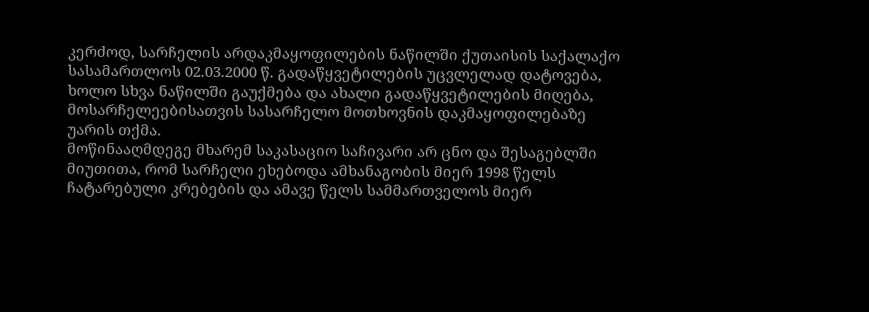კერძოდ, სარჩელის არდაკმაყოფილების ნაწილში ქუთაისის საქალაქო სასამართლოს 02.03.2000 წ. გადაწყვეტილების უცვლელად დატოვება, ხოლო სხვა ნაწილში გაუქმება და ახალი გადაწყვეტილების მიღება, მოსარჩელეებისათვის სასარჩელო მოთხოვნის დაკმაყოფილებაზე უარის თქმა.
მოწინააღმდეგე მხარემ საკასაციო საჩივარი არ ცნო და შესაგებლში მიუთითა, რომ სარჩელი ეხებოდა ამხანაგობის მიერ 1998 წელს ჩატარებული კრებების და ამავე წელს სამმართველოს მიერ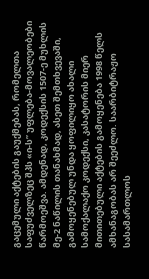გაცემული აქტების გაუქმებას, რომელთა საფუძველზეც შპს «ი-ს” უფლება-მოვალეობები წარმოეშვა. ამდენად, კოდექსის 1507-ე მუხლის მე-2 ნაწილის თანახმად, ასეთ შემთხვევაში, გამოყენებულ უნდა ყოფილიყო ახალი სამოქალაქო კოდექსი, კასატორის მიერ მითითებული აქტების გამოყენება 1998 წელს ამხანაგობას არ შეეძლო. საარბიტრაჟო სასამართლოს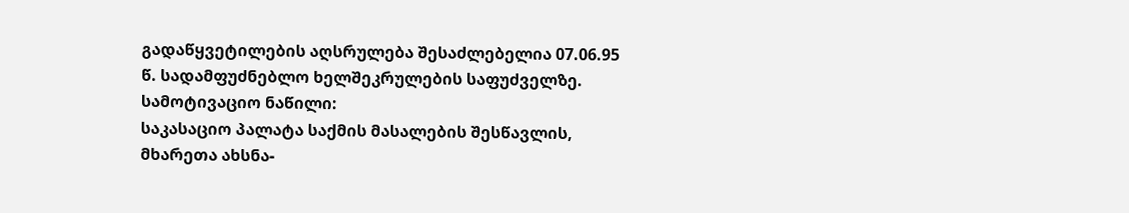გადაწყვეტილების აღსრულება შესაძლებელია 07.06.95 წ. სადამფუძნებლო ხელშეკრულების საფუძველზე.
სამოტივაციო ნაწილი:
საკასაციო პალატა საქმის მასალების შესწავლის, მხარეთა ახსნა-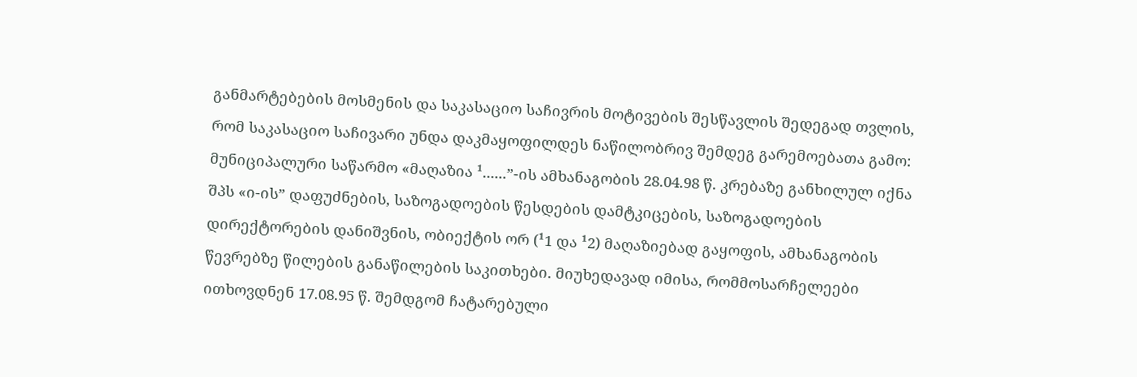განმარტებების მოსმენის და საკასაციო საჩივრის მოტივების შესწავლის შედეგად თვლის, რომ საკასაციო საჩივარი უნდა დაკმაყოფილდეს ნაწილობრივ შემდეგ გარემოებათა გამო:
მუნიციპალური საწარმო «მაღაზია ¹......”-ის ამხანაგობის 28.04.98 წ. კრებაზე განხილულ იქნა შპს «ი-ის” დაფუძნების, საზოგადოების წესდების დამტკიცების, საზოგადოების დირექტორების დანიშვნის, ობიექტის ორ (¹1 და ¹2) მაღაზიებად გაყოფის, ამხანაგობის წევრებზე წილების განაწილების საკითხები. მიუხედავად იმისა, რომმოსარჩელეები ითხოვდნენ 17.08.95 წ. შემდგომ ჩატარებული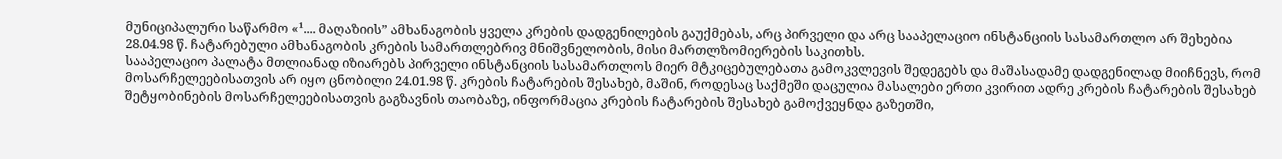მუნიციპალური საწარმო «¹.... მაღაზიის” ამხანაგობის ყველა კრების დადგენილების გაუქმებას, არც პირველი და არც სააპელაციო ინსტანციის სასამართლო არ შეხებია 28.04.98 წ. ჩატარებული ამხანაგობის კრების სამართლებრივ მნიშვნელობის, მისი მართლზომიერების საკითხს.
სააპელაციო პალატა მთლიანად იზიარებს პირველი ინსტანციის სასამართლოს მიერ მტკიცებულებათა გამოკვლევის შედეგებს და მაშასადამე დადგენილად მიიჩნევს, რომ მოსარჩელეებისათვის არ იყო ცნობილი 24.01.98 წ. კრების ჩატარების შესახებ, მაშინ, როდესაც საქმეში დაცულია მასალები ერთი კვირით ადრე კრების ჩატარების შესახებ შეტყობინების მოსარჩელეებისათვის გაგზავნის თაობაზე, ინფორმაცია კრების ჩატარების შესახებ გამოქვეყნდა გაზეთში,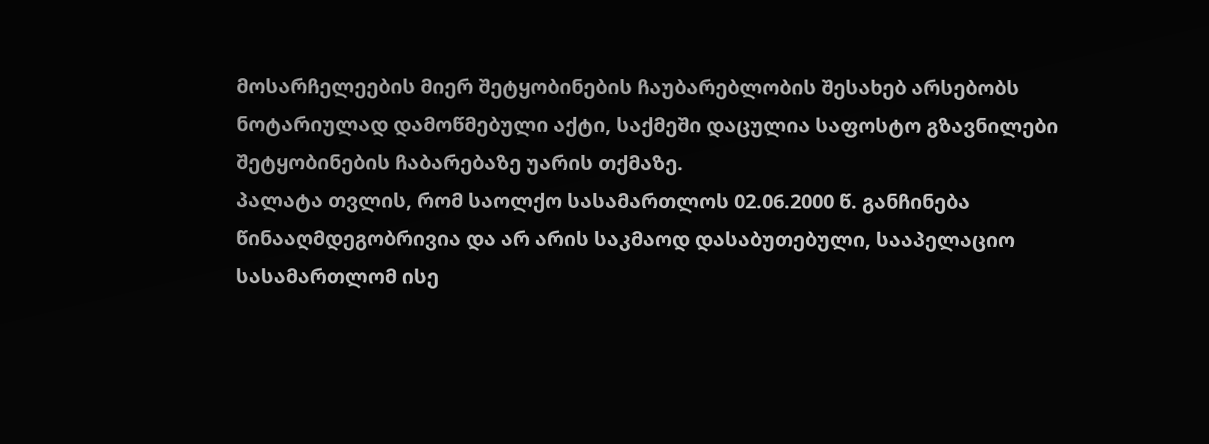მოსარჩელეების მიერ შეტყობინების ჩაუბარებლობის შესახებ არსებობს ნოტარიულად დამოწმებული აქტი, საქმეში დაცულია საფოსტო გზავნილები შეტყობინების ჩაბარებაზე უარის თქმაზე.
პალატა თვლის, რომ საოლქო სასამართლოს 02.06.2000 წ. განჩინება წინააღმდეგობრივია და არ არის საკმაოდ დასაბუთებული, სააპელაციო სასამართლომ ისე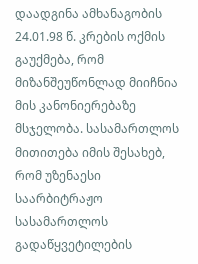დაადგინა ამხანაგობის 24.01.98 წ. კრების ოქმის გაუქმება, რომ მიზანშეუწონლად მიიჩნია მის კანონიერებაზე მსჯელობა. სასამართლოს მითითება იმის შესახებ, რომ უზენაესი საარბიტრაჟო სასამართლოს გადაწყვეტილების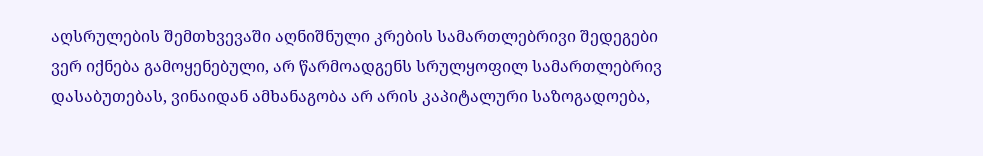აღსრულების შემთხვევაში აღნიშნული კრების სამართლებრივი შედეგები ვერ იქნება გამოყენებული, არ წარმოადგენს სრულყოფილ სამართლებრივ დასაბუთებას, ვინაიდან ამხანაგობა არ არის კაპიტალური საზოგადოება,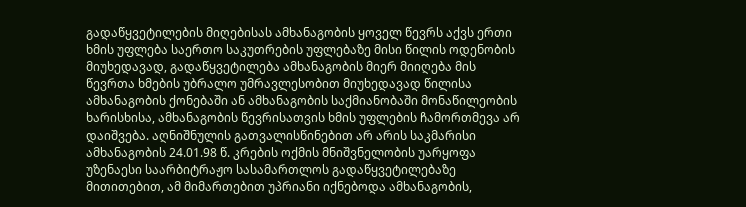გადაწყვეტილების მიღებისას ამხანაგობის ყოველ წევრს აქვს ერთი ხმის უფლება საერთო საკუთრების უფლებაზე მისი წილის ოდენობის მიუხედავად, გადაწყვეტილება ამხანაგობის მიერ მიიღება მის წევრთა ხმების უბრალო უმრავლესობით მიუხედავად წილისა ამხანაგობის ქონებაში ან ამხანაგობის საქმიანობაში მონაწილეობის ხარისხისა, ამხანაგობის წევრისათვის ხმის უფლების ჩამორთმევა არ დაიშვება. აღნიშნულის გათვალისწინებით არ არის საკმარისი ამხანაგობის 24.01.98 წ. კრების ოქმის მნიშვნელობის უარყოფა უზენაესი საარბიტრაჟო სასამართლოს გადაწყვეტილებაზე მითითებით, ამ მიმართებით უპრიანი იქნებოდა ამხანაგობის,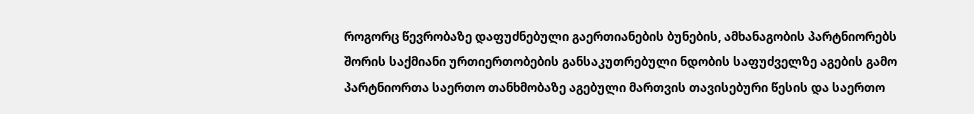როგორც წევრობაზე დაფუძნებული გაერთიანების ბუნების, ამხანაგობის პარტნიორებს შორის საქმიანი ურთიერთობების განსაკუთრებული ნდობის საფუძველზე აგების გამო პარტნიორთა საერთო თანხმობაზე აგებული მართვის თავისებური წესის და საერთო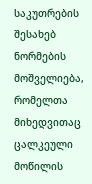საკუთრების შესახებ ნორმების მოშველიება, რომელთა მიხედვითაც ცალკეული მოწილის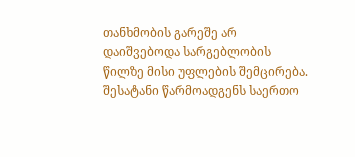თანხმობის გარეშე არ დაიშვებოდა სარგებლობის წილზე მისი უფლების შემცირება. შესატანი წარმოადგენს საერთო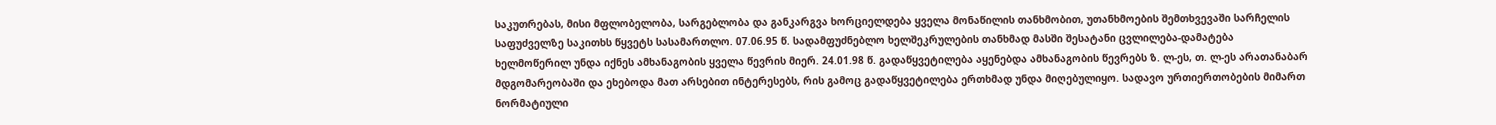საკუთრებას, მისი მფლობელობა, სარგებლობა და განკარგვა ხორციელდება ყველა მონაწილის თანხმობით, უთანხმოების შემთხვევაში სარჩელის საფუძველზე საკითხს წყვეტს სასამართლო. 07.06.95 წ. სადამფუძნებლო ხელშეკრულების თანხმად მასში შესატანი ცვლილება-დამატება ხელმოწერილ უნდა იქნეს ამხანაგობის ყველა წევრის მიერ. 24.01.98 წ. გადაწყვეტილება აყენებდა ამხანაგობის წევრებს ზ. ლ-ეს, თ. ლ-ეს არათანაბარ მდგომარეობაში და ეხებოდა მათ არსებით ინტერესებს, რის გამოც გადაწყვეტილება ერთხმად უნდა მიღებულიყო. სადავო ურთიერთობების მიმართ ნორმატიული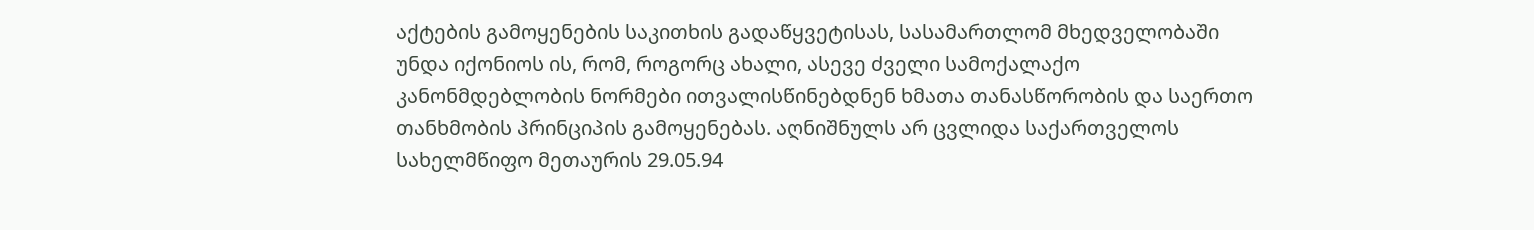აქტების გამოყენების საკითხის გადაწყვეტისას, სასამართლომ მხედველობაში უნდა იქონიოს ის, რომ, როგორც ახალი, ასევე ძველი სამოქალაქო კანონმდებლობის ნორმები ითვალისწინებდნენ ხმათა თანასწორობის და საერთო თანხმობის პრინციპის გამოყენებას. აღნიშნულს არ ცვლიდა საქართველოს სახელმწიფო მეთაურის 29.05.94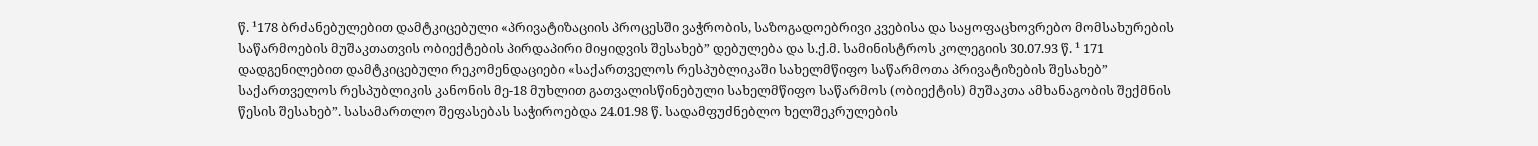წ. ¹178 ბრძანებულებით დამტკიცებული «პრივატიზაციის პროცესში ვაჭრობის, საზოგადოებრივი კვებისა და საყოფაცხოვრებო მომსახურების საწარმოების მუშაკთათვის ობიექტების პირდაპირი მიყიდვის შესახებ” დებულება და ს.ქ.მ. სამინისტროს კოლეგიის 30.07.93 წ. ¹ 171 დადგენილებით დამტკიცებული რეკომენდაციები «საქართველოს რესპუბლიკაში სახელმწიფო საწარმოთა პრივატიზების შესახებ” საქართველოს რესპუბლიკის კანონის მე-18 მუხლით გათვალისწინებული სახელმწიფო საწარმოს (ობიექტის) მუშაკთა ამხანაგობის შექმნის წესის შესახებ”. სასამართლო შეფასებას საჭიროებდა 24.01.98 წ. სადამფუძნებლო ხელშეკრულების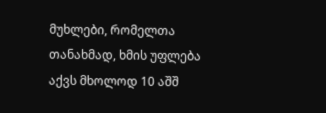მუხლები, რომელთა თანახმად, ხმის უფლება აქვს მხოლოდ 10 აშშ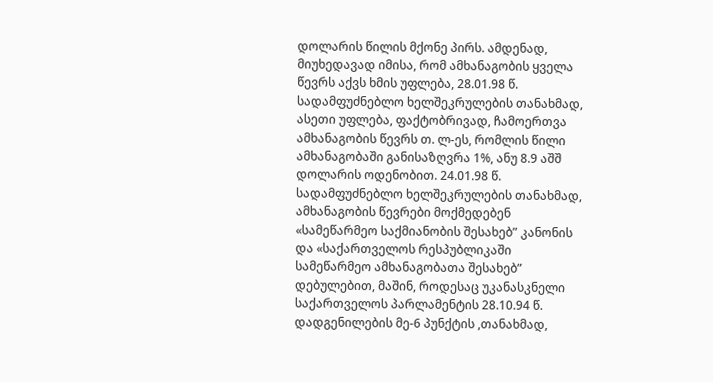დოლარის წილის მქონე პირს. ამდენად, მიუხედავად იმისა, რომ ამხანაგობის ყველა წევრს აქვს ხმის უფლება, 28.01.98 წ. სადამფუძნებლო ხელშეკრულების თანახმად, ასეთი უფლება, ფაქტობრივად, ჩამოერთვა ამხანაგობის წევრს თ. ლ-ეს, რომლის წილი ამხანაგობაში განისაზღვრა 1%, ანუ 8.9 აშშ დოლარის ოდენობით. 24.01.98 წ. სადამფუძნებლო ხელშეკრულების თანახმად, ამხანაგობის წევრები მოქმედებენ «სამეწარმეო საქმიანობის შესახებ” კანონის და «საქართველოს რესპუბლიკაში სამეწარმეო ამხანაგობათა შესახებ” დებულებით, მაშინ, როდესაც უკანასკნელი საქართველოს პარლამენტის 28.10.94 წ. დადგენილების მე-6 პუნქტის ,თანახმად,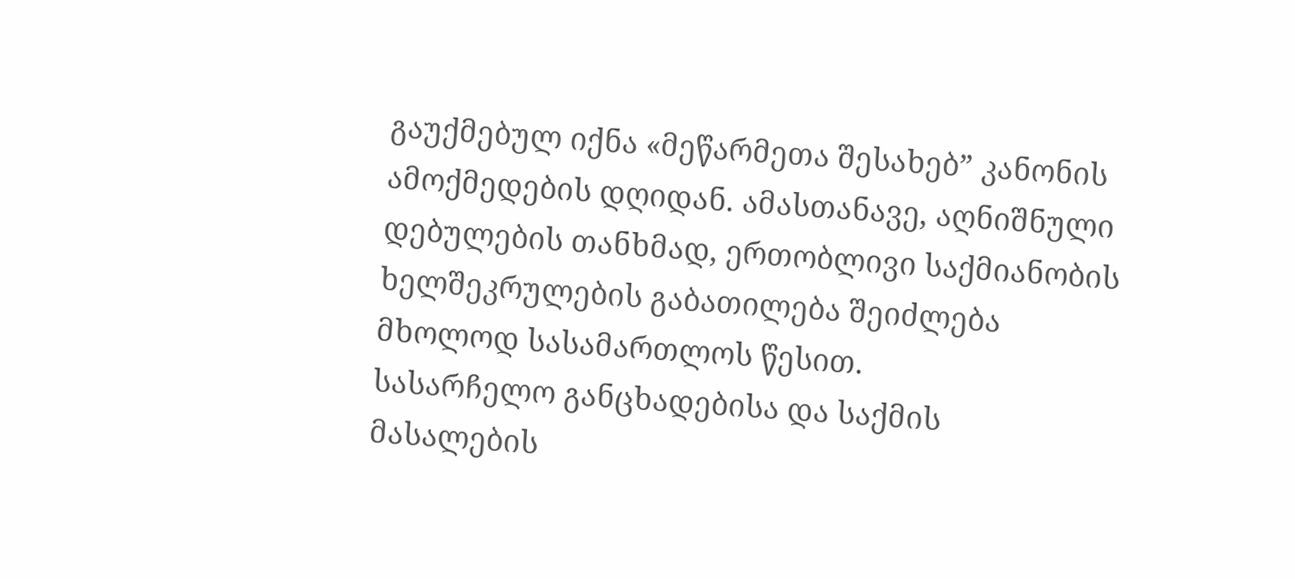გაუქმებულ იქნა «მეწარმეთა შესახებ” კანონის ამოქმედების დღიდან. ამასთანავე, აღნიშნული დებულების თანხმად, ერთობლივი საქმიანობის ხელშეკრულების გაბათილება შეიძლება მხოლოდ სასამართლოს წესით.
სასარჩელო განცხადებისა და საქმის მასალების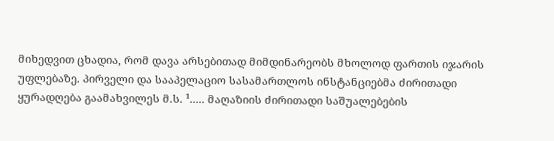მიხედვით ცხადია, რომ დავა არსებითად მიმდინარეობს მხოლოდ ფართის იჯარის უფლებაზე. პირველი და სააპელაციო სასამართლოს ინსტანციებმა ძირითადი ყურადღება გაამახვილეს მ.ს. ¹..... მაღაზიის ძირითადი საშუალებების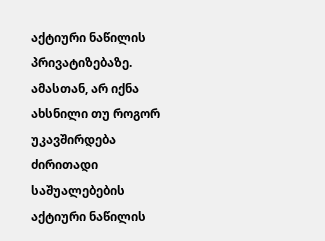აქტიური ნაწილის პრივატიზებაზე. ამასთან, არ იქნა ახსნილი თუ როგორ უკავშირდება ძირითადი საშუალებების აქტიური ნაწილის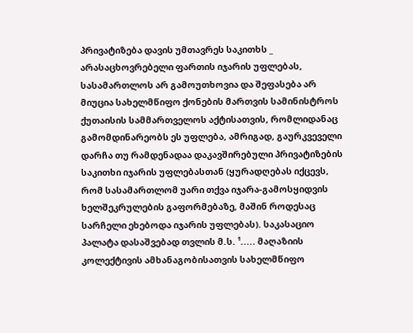პრივატიზება დავის უმთავრეს საკითხს _ არასაცხოვრებელი ფართის იჯარის უფლებას, სასამართლოს არ გამოუთხოვია და შეფასება არ მიუცია სახელმწიფო ქონების მართვის სამინისტროს ქუთაისის სამმართველოს აქტისათვის, რომლიდანაც გამომდინარეობს ეს უფლება, ამრიგად, გაურკვეველი დარჩა თუ რამდენადაა დაკავშირებული პრივატიზების საკითხი იჯარის უფლებასთან (ყურადღებას იქცევს, რომ სასამართლომ უარი თქვა იჯარა-გამოსყიდვის ხელშეკრულების გაფორმებაზე, მაშინ როდესაც სარჩელი ეხებოდა იჯარის უფლებას). საკასაციო პალატა დასაშვებად თვლის მ.ს. ¹..... მაღაზიის კოლექტივის ამხანაგობისათვის სახელმწიფო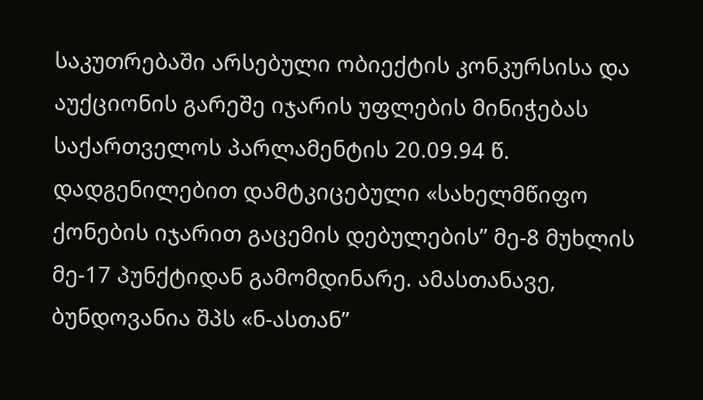საკუთრებაში არსებული ობიექტის კონკურსისა და აუქციონის გარეშე იჯარის უფლების მინიჭებას საქართველოს პარლამენტის 20.09.94 წ. დადგენილებით დამტკიცებული «სახელმწიფო ქონების იჯარით გაცემის დებულების” მე-8 მუხლის მე-17 პუნქტიდან გამომდინარე. ამასთანავე, ბუნდოვანია შპს «ნ-ასთან”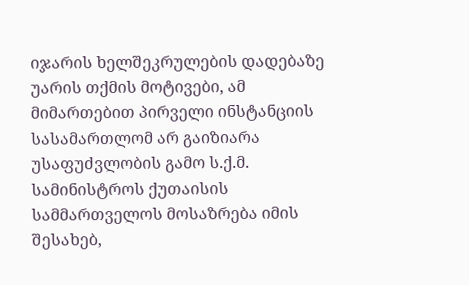იჯარის ხელშეკრულების დადებაზე უარის თქმის მოტივები, ამ მიმართებით პირველი ინსტანციის სასამართლომ არ გაიზიარა უსაფუძვლობის გამო ს.ქ.მ. სამინისტროს ქუთაისის სამმართველოს მოსაზრება იმის შესახებ,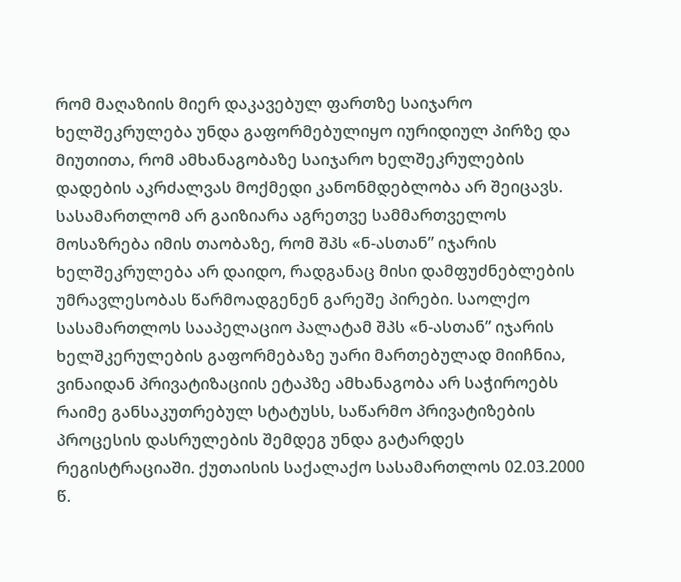რომ მაღაზიის მიერ დაკავებულ ფართზე საიჯარო ხელშეკრულება უნდა გაფორმებულიყო იურიდიულ პირზე და მიუთითა, რომ ამხანაგობაზე საიჯარო ხელშეკრულების დადების აკრძალვას მოქმედი კანონმდებლობა არ შეიცავს. სასამართლომ არ გაიზიარა აგრეთვე სამმართველოს მოსაზრება იმის თაობაზე, რომ შპს «ნ-ასთან” იჯარის ხელშეკრულება არ დაიდო, რადგანაც მისი დამფუძნებლების უმრავლესობას წარმოადგენენ გარეშე პირები. საოლქო სასამართლოს სააპელაციო პალატამ შპს «ნ-ასთან” იჯარის ხელშკერულების გაფორმებაზე უარი მართებულად მიიჩნია, ვინაიდან პრივატიზაციის ეტაპზე ამხანაგობა არ საჭიროებს რაიმე განსაკუთრებულ სტატუსს, საწარმო პრივატიზების პროცესის დასრულების შემდეგ უნდა გატარდეს რეგისტრაციაში. ქუთაისის საქალაქო სასამართლოს 02.03.2000 წ.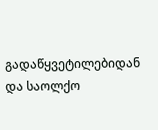გადაწყვეტილებიდან და საოლქო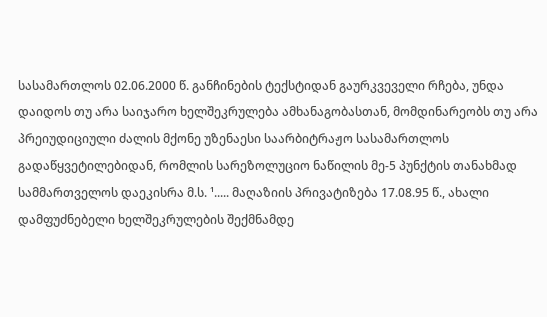სასამართლოს 02.06.2000 წ. განჩინების ტექსტიდან გაურკვეველი რჩება, უნდა დაიდოს თუ არა საიჯარო ხელშეკრულება ამხანაგობასთან, მომდინარეობს თუ არა პრეიუდიციული ძალის მქონე უზენაესი საარბიტრაჟო სასამართლოს გადაწყვეტილებიდან, რომლის სარეზოლუციო ნაწილის მე-5 პუნქტის თანახმად სამმართველოს დაეკისრა მ.ს. ¹..... მაღაზიის პრივატიზება 17.08.95 წ., ახალი დამფუძნებელი ხელშეკრულების შექმნამდე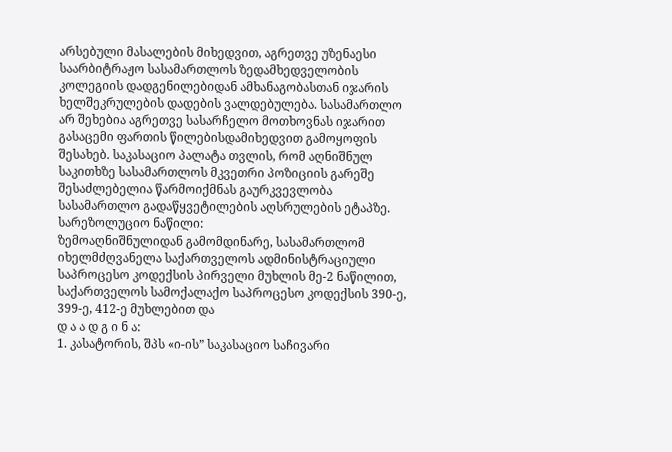არსებული მასალების მიხედვით, აგრეთვე უზენაესი საარბიტრაჟო სასამართლოს ზედამხედველობის კოლეგიის დადგენილებიდან ამხანაგობასთან იჯარის ხელშეკრულების დადების ვალდებულება. სასამართლო არ შეხებია აგრეთვე სასარჩელო მოთხოვნას იჯარით გასაცემი ფართის წილებისდამიხედვით გამოყოფის შესახებ. საკასაციო პალატა თვლის, რომ აღნიშნულ საკითხზე სასამართლოს მკვეთრი პოზიციის გარეშე შესაძლებელია წარმოიქმნას გაურკვევლობა სასამართლო გადაწყვეტილების აღსრულების ეტაპზე.
სარეზოლუციო ნაწილი:
ზემოაღნიშნულიდან გამომდინარე, სასამართლომ იხელმძღვანელა საქართველოს ადმინისტრაციული საპროცესო კოდექსის პირველი მუხლის მე-2 ნაწილით, საქართველოს სამოქალაქო საპროცესო კოდექსის 390-ე, 399-ე, 412-ე მუხლებით და
დ ა ა დ გ ი ნ ა:
1. კასატორის, შპს «ი-ის” საკასაციო საჩივარი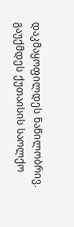დაკმაყოფილდეს ნაწილობრივ. გაუქმდეს ქუთაისის საოლქო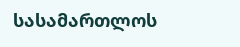სასამართლოს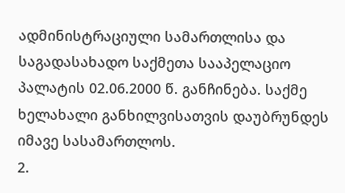ადმინისტრაციული სამართლისა და საგადასახადო საქმეთა სააპელაციო პალატის 02.06.2000 წ. განჩინება. საქმე ხელახალი განხილვისათვის დაუბრუნდეს იმავე სასამართლოს.
2.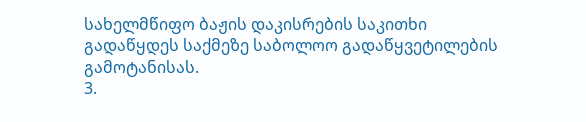სახელმწიფო ბაჟის დაკისრების საკითხი გადაწყდეს საქმეზე საბოლოო გადაწყვეტილების გამოტანისას.
3.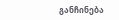განჩინება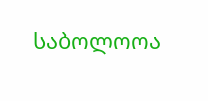საბოლოოა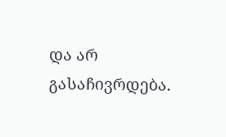და არ გასაჩივრდება.